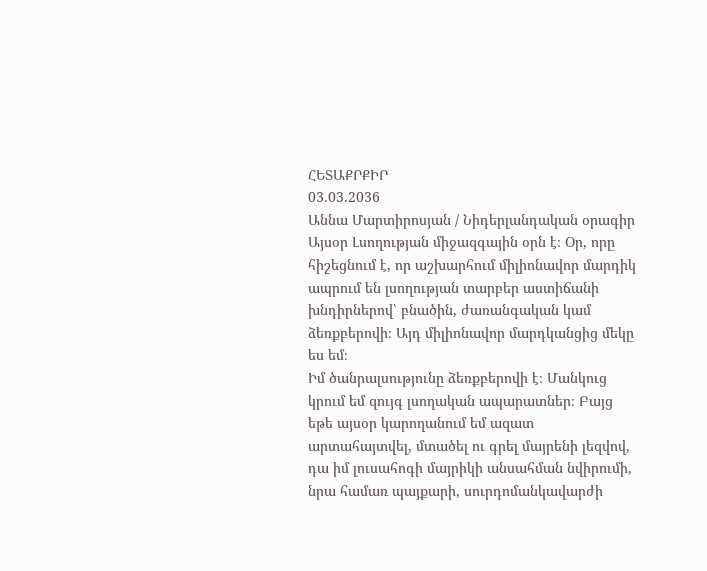ՀԵՏԱՔՐՔԻՐ
03.03.2036
Աննա Մարտիրոսյան / Նիդերլանդական օրագիր
Այսօր Լսողության միջազգային օրն է։ Օր, որը հիշեցնում է, որ աշխարհում միլիոնավոր մարդիկ ապրում են լսողության տարբեր աստիճանի խնդիրներով՝ բնածին, ժառանգական կամ ձեռքբերովի։ Այդ միլիոնավոր մարդկանցից մեկը ես եմ։
Իմ ծանրալսությունը ձեռքբերովի է։ Մանկուց կրում եմ զույգ լսողական ապարատներ։ Բայց եթե այսօր կարողանում եմ ազատ արտահայտվել, մտածել ու գրել մայրենի լեզվով, դա իմ լուսահոգի մայրիկի անսահման նվիրումի, նրա համառ պայքարի, սուրդոմանկավարժի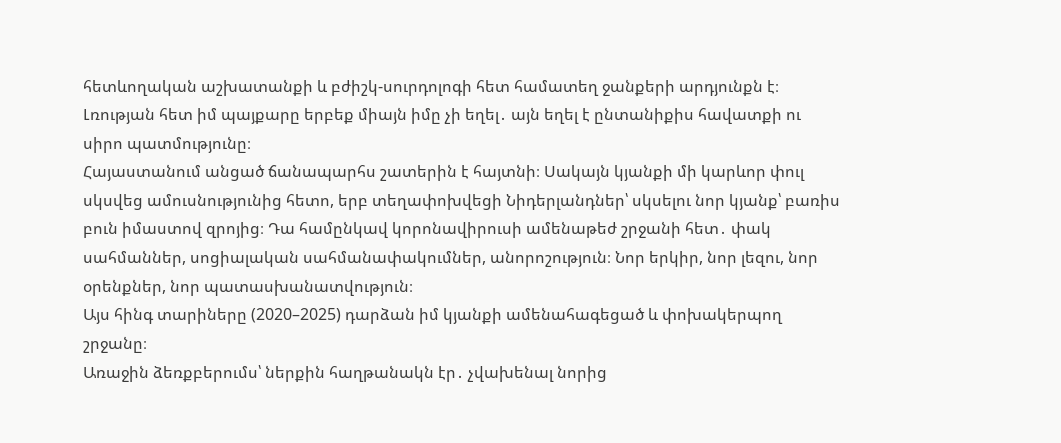հետևողական աշխատանքի և բժիշկ-սուրդոլոգի հետ համատեղ ջանքերի արդյունքն է։ Լռության հետ իմ պայքարը երբեք միայն իմը չի եղել․ այն եղել է ընտանիքիս հավատքի ու սիրո պատմությունը։
Հայաստանում անցած ճանապարհս շատերին է հայտնի։ Սակայն կյանքի մի կարևոր փուլ սկսվեց ամուսնությունից հետո, երբ տեղափոխվեցի Նիդերլանդներ՝ սկսելու նոր կյանք՝ բառիս բուն իմաստով զրոյից։ Դա համընկավ կորոնավիրուսի ամենաթեժ շրջանի հետ․ փակ սահմաններ, սոցիալական սահմանափակումներ, անորոշություն։ Նոր երկիր, նոր լեզու, նոր օրենքներ, նոր պատասխանատվություն։
Այս հինգ տարիները (2020–2025) դարձան իմ կյանքի ամենահագեցած և փոխակերպող շրջանը։
Առաջին ձեռքբերումս՝ ներքին հաղթանակն էր․ չվախենալ նորից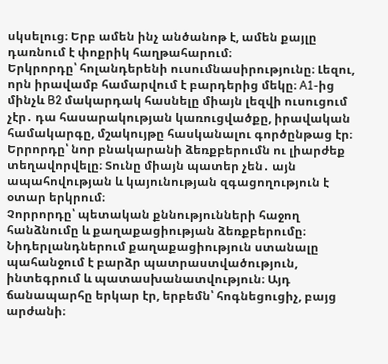սկսելուց։ Երբ ամեն ինչ անծանոթ է, ամեն քայլը դառնում է փոքրիկ հաղթահարում։
Երկրորդը՝ հոլանդերենի ուսումնասիրությունը։ Լեզու, որն իրավամբ համարվում է բարդերից մեկը։ A1-ից մինչև B2 մակարդակ հասնելը միայն լեզվի ուսուցում չէր․ դա հասարակության կառուցվածքը, իրավական համակարգը, մշակույթը հասկանալու գործընթաց էր։
Երրորդը՝ նոր բնակարանի ձեռքբերումն ու լիարժեք տեղավորվելը։ Տունը միայն պատեր չեն․ այն ապահովության և կայունության զգացողություն է օտար երկրում։
Չորրորդը՝ պետական քննությունների հաջող հանձնումը և քաղաքացիության ձեռքբերումը։ Նիդերլանդներում քաղաքացիություն ստանալը պահանջում է բարձր պատրաստվածություն, ինտեգրում և պատասխանատվություն։ Այդ ճանապարհը երկար էր, երբեմն՝ հոգնեցուցիչ, բայց արժանի։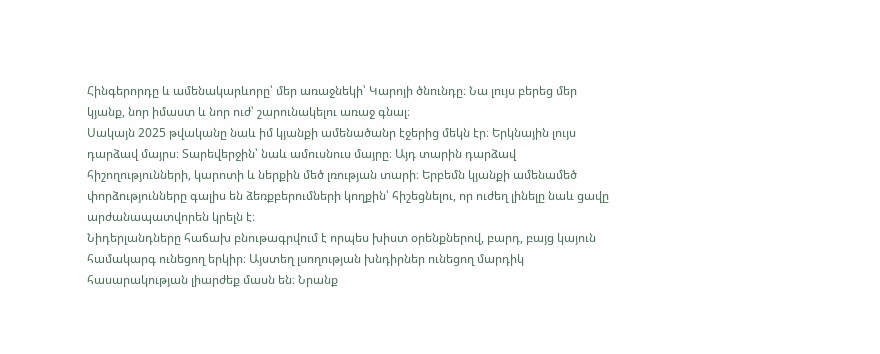Հինգերորդը և ամենակարևորը՝ մեր առաջնեկի՝ Կարոյի ծնունդը։ Նա լույս բերեց մեր կյանք, նոր իմաստ և նոր ուժ՝ շարունակելու առաջ գնալ։
Սակայն 2025 թվականը նաև իմ կյանքի ամենածանր էջերից մեկն էր։ Երկնային լույս դարձավ մայրս։ Տարեվերջին՝ նաև ամուսնուս մայրը։ Այդ տարին դարձավ հիշողությունների, կարոտի և ներքին մեծ լռության տարի։ Երբեմն կյանքի ամենամեծ փորձությունները գալիս են ձեռքբերումների կողքին՝ հիշեցնելու, որ ուժեղ լինելը նաև ցավը արժանապատվորեն կրելն է։
Նիդերլանդները հաճախ բնութագրվում է որպես խիստ օրենքներով, բարդ, բայց կայուն համակարգ ունեցող երկիր։ Այստեղ լսողության խնդիրներ ունեցող մարդիկ հասարակության լիարժեք մասն են։ Նրանք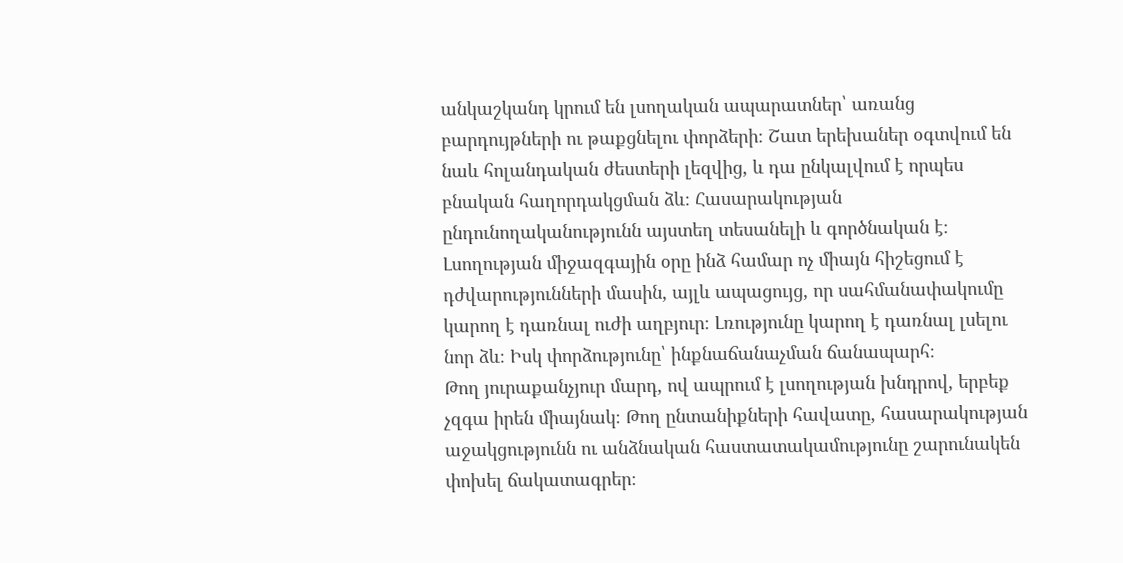անկաշկանդ կրում են լսողական ապարատներ՝ առանց բարդույթների ու թաքցնելու փորձերի։ Շատ երեխաներ օգտվում են նաև հոլանդական ժեստերի լեզվից, և դա ընկալվում է որպես բնական հաղորդակցման ձև։ Հասարակության ընդունողականությունն այստեղ տեսանելի և գործնական է։
Լսողության միջազգային օրը ինձ համար ոչ միայն հիշեցում է դժվարությունների մասին, այլև ապացույց, որ սահմանափակումը կարող է դառնալ ուժի աղբյուր։ Լռությունը կարող է դառնալ լսելու նոր ձև։ Իսկ փորձությունը՝ ինքնաճանաչման ճանապարհ։
Թող յուրաքանչյուր մարդ, ով ապրում է լսողության խնդրով, երբեք չզգա իրեն միայնակ։ Թող ընտանիքների հավատը, հասարակության աջակցությունն ու անձնական հաստատակամությունը շարունակեն փոխել ճակատագրեր։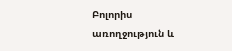Բոլորիս առողջություն և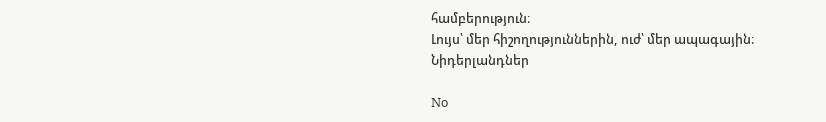համբերություն։
Լույս՝ մեր հիշողություններին, ուժ՝ մեր ապագային։
Նիդերլանդներ

No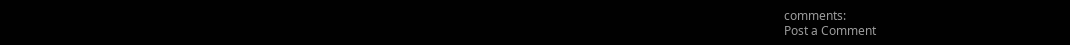comments:
Post a Comment